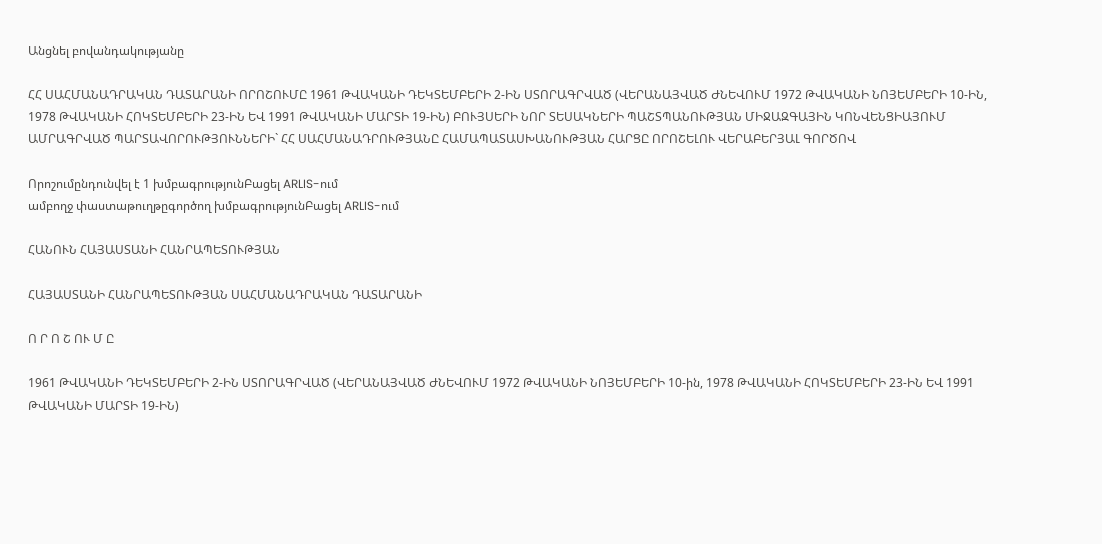Անցնել բովանդակությանը

ՀՀ ՍԱՀՄԱՆԱԴՐԱԿԱՆ ԴԱՏԱՐԱՆԻ ՈՐՈՇՈՒՄԸ 1961 ԹՎԱԿԱՆԻ ԴԵԿՏԵՄԲԵՐԻ 2-ԻՆ ՍՏՈՐԱԳՐՎԱԾ (ՎԵՐԱՆԱՅՎԱԾ ԺՆԵՎՈՒՄ 1972 ԹՎԱԿԱՆԻ ՆՈՅԵՄԲԵՐԻ 10-ԻՆ, 1978 ԹՎԱԿԱՆԻ ՀՈԿՏԵՄԲԵՐԻ 23-ԻՆ ԵՎ 1991 ԹՎԱԿԱՆԻ ՄԱՐՏԻ 19-ԻՆ) ԲՈՒՅՍԵՐԻ ՆՈՐ ՏԵՍԱԿՆԵՐԻ ՊԱՇՏՊԱՆՈՒԹՅԱՆ ՄԻՋԱԶԳԱՅԻՆ ԿՈՆՎԵՆՑԻԱՅՈՒՄ ԱՄՐԱԳՐՎԱԾ ՊԱՐՏԱՎՈՐՈՒԹՅՈՒՆՆԵՐԻ` ՀՀ ՍԱՀՄԱՆԱԴՐՈՒԹՅԱՆԸ ՀԱՄԱՊԱՏԱՍԽԱՆՈՒԹՅԱՆ ՀԱՐՑԸ ՈՐՈՇԵԼՈՒ ՎԵՐԱԲԵՐՅԱԼ ԳՈՐԾՈՎ

Որոշումընդունվել է 1 խմբագրությունԲացել ARLIS-ում
ամբողջ փաստաթուղթըգործող խմբագրությունԲացել ARLIS-ում

ՀԱՆՈՒՆ ՀԱՅԱՍՏԱՆԻ ՀԱՆՐԱՊԵՏՈՒԹՅԱՆ

ՀԱՅԱՍՏԱՆԻ ՀԱՆՐԱՊԵՏՈՒԹՅԱՆ ՍԱՀՄԱՆԱԴՐԱԿԱՆ ԴԱՏԱՐԱՆԻ

Ո Ր Ո Շ ՈՒ Մ Ը

1961 ԹՎԱԿԱՆԻ ԴԵԿՏԵՄԲԵՐԻ 2-ԻՆ ՍՏՈՐԱԳՐՎԱԾ (ՎԵՐԱՆԱՅՎԱԾ ԺՆԵՎՈՒՄ 1972 ԹՎԱԿԱՆԻ ՆՈՅԵՄԲԵՐԻ 10-ին, 1978 ԹՎԱԿԱՆԻ ՀՈԿՏԵՄԲԵՐԻ 23-ԻՆ ԵՎ 1991 ԹՎԱԿԱՆԻ ՄԱՐՏԻ 19-ԻՆ)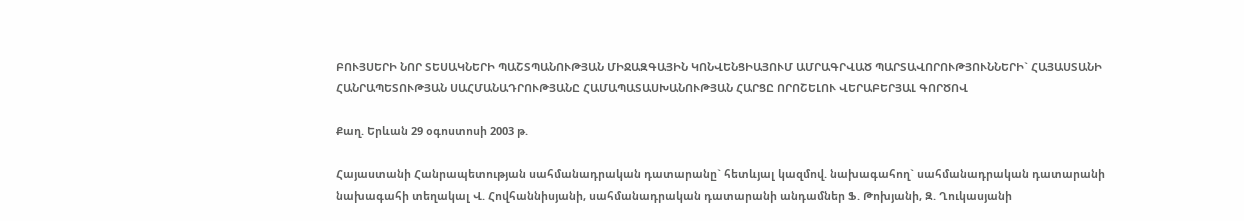ԲՈՒՅՍԵՐԻ ՆՈՐ ՏԵՍԱԿՆԵՐԻ ՊԱՇՏՊԱՆՈՒԹՅԱՆ ՄԻՋԱԶԳԱՅԻՆ ԿՈՆՎԵՆՑԻԱՅՈՒՄ ԱՄՐԱԳՐՎԱԾ ՊԱՐՏԱՎՈՐՈՒԹՅՈՒՆՆԵՐԻ` ՀԱՅԱՍՏԱՆԻ ՀԱՆՐԱՊԵՏՈՒԹՅԱՆ ՍԱՀՄԱՆԱԴՐՈՒԹՅԱՆԸ ՀԱՄԱՊԱՏԱՍԽԱՆՈՒԹՅԱՆ ՀԱՐՑԸ ՈՐՈՇԵԼՈՒ ՎԵՐԱԲԵՐՅԱԼ ԳՈՐԾՈՎ

Քաղ. Երևան 29 օգոստոսի 2003 թ.

Հայաստանի Հանրապետության սահմանադրական դատարանը` հետևյալ կազմով. նախագահող` սահմանադրական դատարանի նախագահի տեղակալ Վ. Հովհաննիսյանի, սահմանադրական դատարանի անդամներ Ֆ. Թոխյանի, Զ. Ղուկասյանի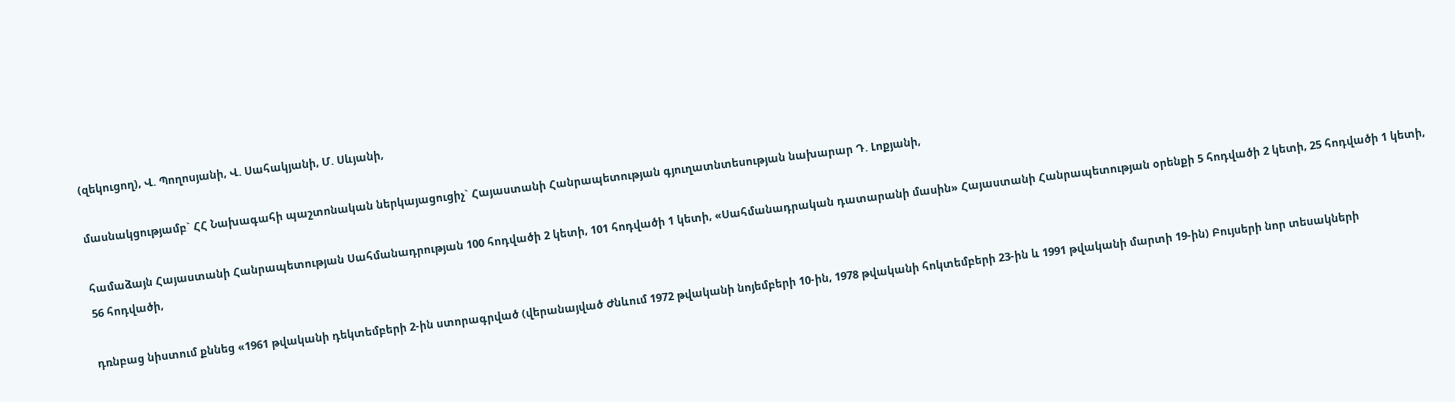(զեկուցող), Վ. Պողոսյանի, Վ. Սահակյանի, Մ. Սևյանի,

մասնակցությամբ` ՀՀ Նախագահի պաշտոնական ներկայացուցիչ` Հայաստանի Հանրապետության գյուղատնտեսության նախարար Դ. Լոքյանի,

համաձայն Հայաստանի Հանրապետության Սահմանադրության 100 հոդվածի 2 կետի, 101 հոդվածի 1 կետի, «Սահմանադրական դատարանի մասին» Հայաստանի Հանրապետության օրենքի 5 հոդվածի 2 կետի, 25 հոդվածի 1 կետի, 56 հոդվածի,

դռնբաց նիստում քննեց «1961 թվականի դեկտեմբերի 2-ին ստորագրված (վերանայված Ժնևում 1972 թվականի նոյեմբերի 10-ին, 1978 թվականի հոկտեմբերի 23-ին և 1991 թվականի մարտի 19-ին) Բույսերի նոր տեսակների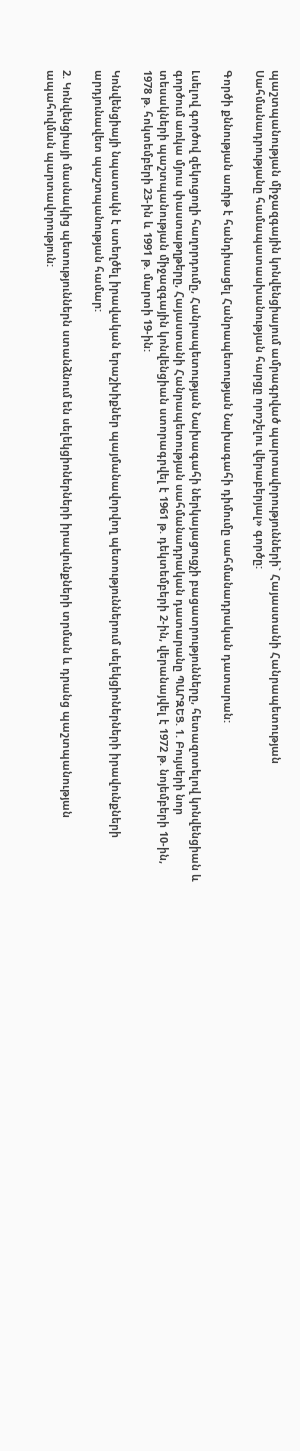պաշտպանության միջազգային կոնվենցիայում ամրագրված պարտավորությունների` Հայաստանի Հանրապետության Սահմանադրությանը համապատասխանության հարցը որոշելու վերաբերյալ» գործը:

Գործի քննության առիթ է հանդիսացել Հանրապետության Նախագահի դիմումը սահմանադրական դատարան:

Լսելով գործով զեկուցողի հաղորդումը, Հանրապետության Նախագահի ներկայացուցչի բացատրությունները, հետազոտելով կոնվենցիան և գործում առկա մյուս փաստաթղթերը, Հայաստանի Հանրապետության սահմանադրական դատարանը ՊԱՐԶԵՑ. 1. Բույսերի նոր տեսակների պաշտպանության միջազգային կոնվենցիան ստորագրվել է 1961 թ. դեկտեմբերի 2-ին, վերանայվել է 1972 թ. նոյեմբերի 10-ին, 1978 թ. հոկտեմբերի 23-ին և 1991 թ. մարտի 19-ին:

Կոնվենցիայի նպատակն է ստեղծել իրավական երաշխիքներ պայմանավորվող պետություններում սելեկցիոներների իրավունքների արդյունավետ պաշտպանության համար:

2. Կոնվենցիայի մասնակից պետություններն ստանձնում են սելեկցիոներների իրավունքների տրման և դրանց պաշտպանության ապահովման պարտավորություն: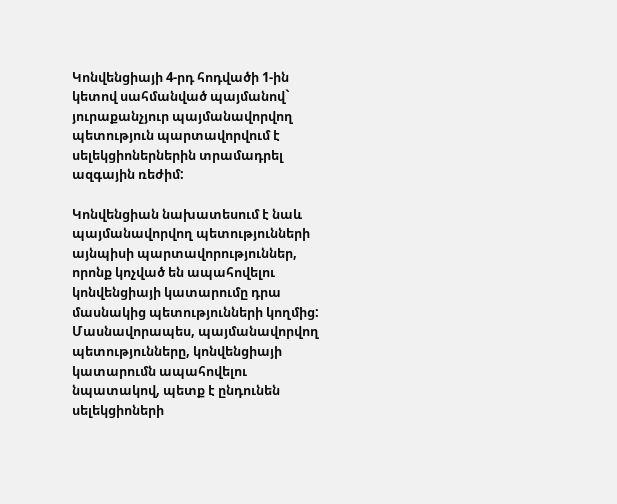Կոնվենցիայի 4-րդ հոդվածի 1-ին կետով սահմանված պայմանով` յուրաքանչյուր պայմանավորվող պետություն պարտավորվում է սելեկցիոներներին տրամադրել ազգային ռեժիմ:

Կոնվենցիան նախատեսում է նաև պայմանավորվող պետությունների այնպիսի պարտավորություններ, որոնք կոչված են ապահովելու կոնվենցիայի կատարումը դրա մասնակից պետությունների կողմից: Մասնավորապես, պայմանավորվող պետությունները, կոնվենցիայի կատարումն ապահովելու նպատակով, պետք է ընդունեն սելեկցիոների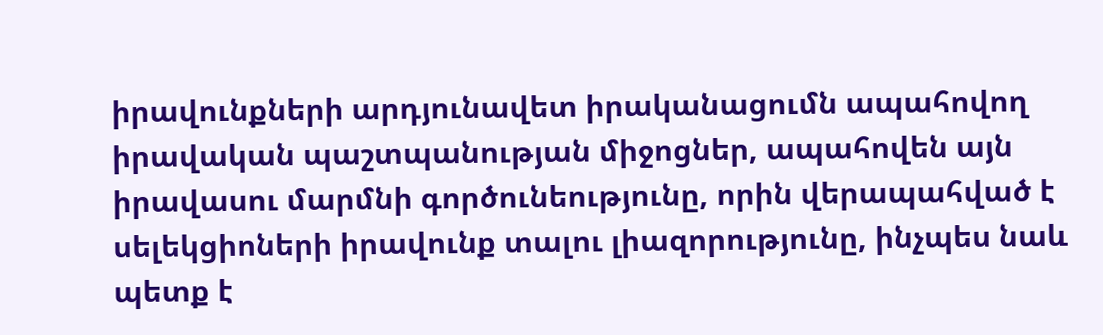իրավունքների արդյունավետ իրականացումն ապահովող իրավական պաշտպանության միջոցներ, ապահովեն այն իրավասու մարմնի գործունեությունը, որին վերապահված է սելեկցիոների իրավունք տալու լիազորությունը, ինչպես նաև պետք է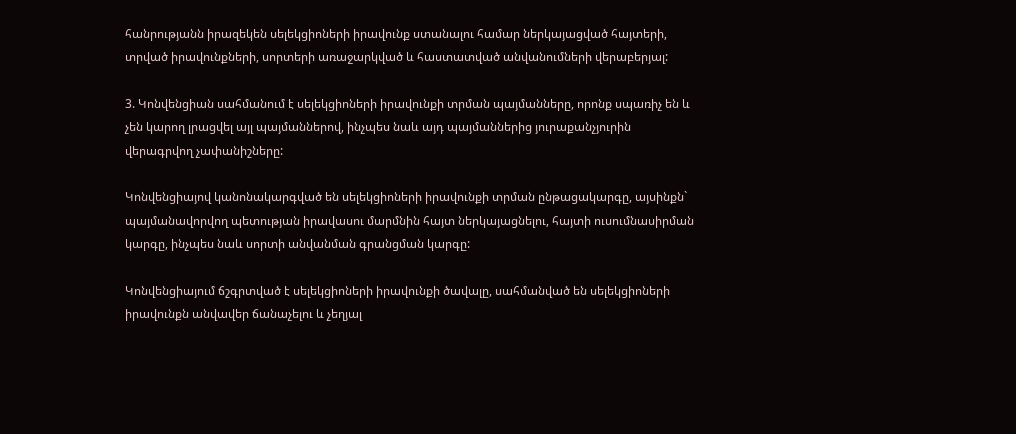հանրությանն իրազեկեն սելեկցիոների իրավունք ստանալու համար ներկայացված հայտերի, տրված իրավունքների, սորտերի առաջարկված և հաստատված անվանումների վերաբերյալ:

3. Կոնվենցիան սահմանում է սելեկցիոների իրավունքի տրման պայմանները, որոնք սպառիչ են և չեն կարող լրացվել այլ պայմաններով, ինչպես նաև այդ պայմաններից յուրաքանչյուրին վերագրվող չափանիշները:

Կոնվենցիայով կանոնակարգված են սելեկցիոների իրավունքի տրման ընթացակարգը, այսինքն` պայմանավորվող պետության իրավասու մարմնին հայտ ներկայացնելու, հայտի ուսումնասիրման կարգը, ինչպես նաև սորտի անվանման գրանցման կարգը:

Կոնվենցիայում ճշգրտված է սելեկցիոների իրավունքի ծավալը, սահմանված են սելեկցիոների իրավունքն անվավեր ճանաչելու և չեղյալ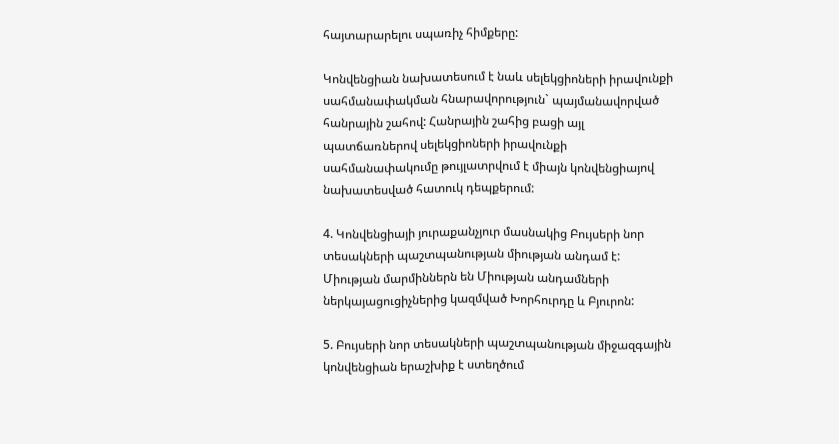հայտարարելու սպառիչ հիմքերը:

Կոնվենցիան նախատեսում է նաև սելեկցիոների իրավունքի սահմանափակման հնարավորություն` պայմանավորված հանրային շահով: Հանրային շահից բացի այլ պատճառներով սելեկցիոների իրավունքի սահմանափակումը թույլատրվում է միայն կոնվենցիայով նախատեսված հատուկ դեպքերում:

4. Կոնվենցիայի յուրաքանչյուր մասնակից Բույսերի նոր տեսակների պաշտպանության միության անդամ է: Միության մարմիններն են Միության անդամների ներկայացուցիչներից կազմված Խորհուրդը և Բյուրոն:

5. Բույսերի նոր տեսակների պաշտպանության միջազգային կոնվենցիան երաշխիք է ստեղծում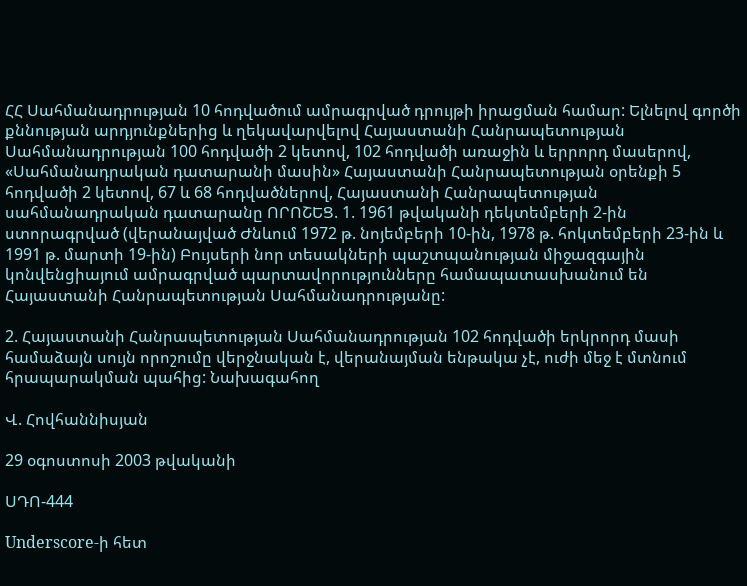ՀՀ Սահմանադրության 10 հոդվածում ամրագրված դրույթի իրացման համար: Ելնելով գործի քննության արդյունքներից և ղեկավարվելով Հայաստանի Հանրապետության Սահմանադրության 100 հոդվածի 2 կետով, 102 հոդվածի առաջին և երրորդ մասերով, «Սահմանադրական դատարանի մասին» Հայաստանի Հանրապետության օրենքի 5 հոդվածի 2 կետով, 67 և 68 հոդվածներով, Հայաստանի Հանրապետության սահմանադրական դատարանը ՈՐՈՇԵՑ. 1. 1961 թվականի դեկտեմբերի 2-ին ստորագրված (վերանայված Ժնևում 1972 թ. նոյեմբերի 10-ին, 1978 թ. հոկտեմբերի 23-ին և 1991 թ. մարտի 19-ին) Բույսերի նոր տեսակների պաշտպանության միջազգային կոնվենցիայում ամրագրված պարտավորությունները համապատասխանում են Հայաստանի Հանրապետության Սահմանադրությանը:

2. Հայաստանի Հանրապետության Սահմանադրության 102 հոդվածի երկրորդ մասի համաձայն սույն որոշումը վերջնական է, վերանայման ենթակա չէ, ուժի մեջ է մտնում հրապարակման պահից: Նախագահող

Վ. Հովհաննիսյան

29 օգոստոսի 2003 թվականի

ՍԴՈ-444

Underscore-ի հետ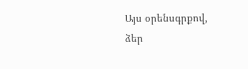Այս օրենսգրքով, ձեր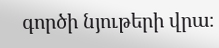գործի նյութերի վրա։